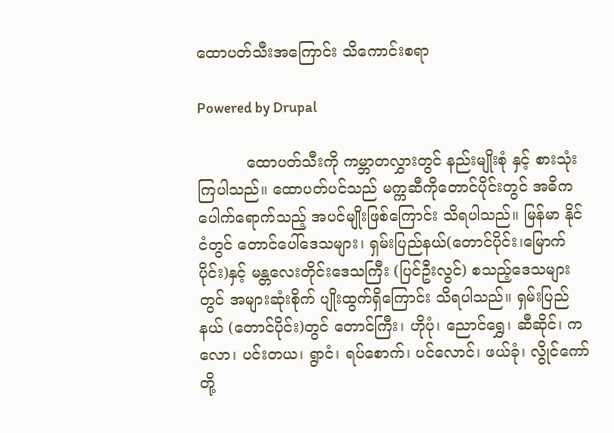ထောပတ်သီးအကြောင်း သိကောင်းစရာ

Powered by Drupal

          ထောပတ်သီးကို ကမ္ဘာတလွှားတွင် နည်းမျိုးစုံ နှင့် စားသုံးကြပါသည်။ ထောပတ်ပင်သည် မက္ကဆီကိုတောင်ပိုင်းတွင် အဓိကပေါက်ရောက်သည့် အပင်မျိုးဖြစ်ကြောင်း သိရပါသည်။ မြန်မာ နိုင်ငံတွင် တောင်ပေါ်ဒေသများ၊ ရှမ်းပြည်နယ်(တောင်ပိုင်း၊မြောက်ပိုင်း)နှင့် မန္တလေးတိုင်းဒေသကြီး (ပြင်ဦးလွင်) စသည့်ဒေသများတွင် အများဆုံးစိုက် ပျိုးထွက်ရှိကြောင်း သိရပါသည်။ ရှမ်းပြည်နယ် (တောင်ပိုင်း)တွင် တောင်ကြီး၊ ဟိုပုံ၊ ညောင်ရွှေ၊ ဆီဆိုင်၊ ကလော၊ ပင်းတယ၊ ရွာငံ၊ ရပ်စောက်၊ ပင်လောင်၊ ဖယ်ခုံ၊ လွိုင်ကော်တို့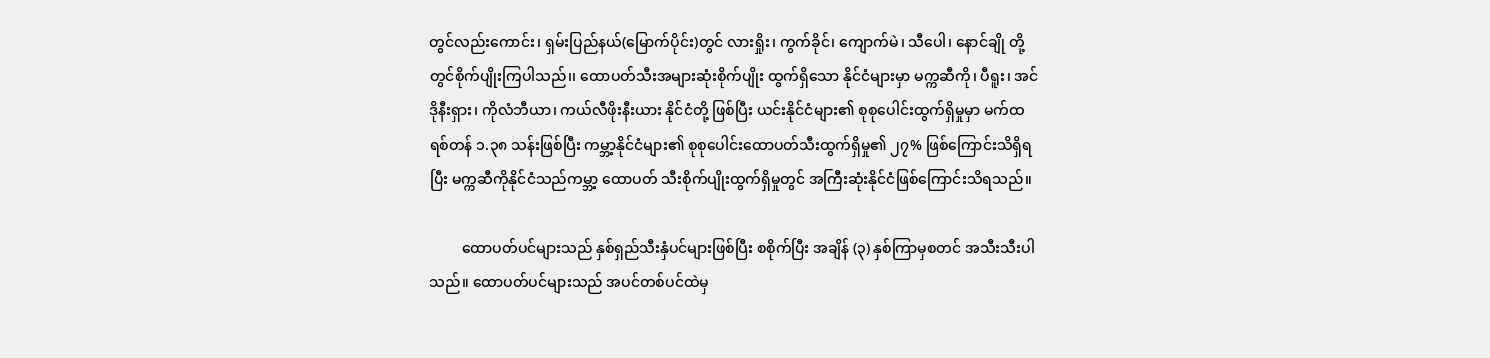တွင်လည်းကောင်း၊ ရှမ်းပြည်နယ်(မြောက်ပိုင်း)တွင် လားရှိုး၊ ကွက်ခိုင်၊ ကျောက်မဲ၊ သီပေါ၊ နောင်ချို တို့တွင်စိုက်ပျိုးကြပါသည်၊၊ ထောပတ်သီးအများဆုံးစိုက်ပျိုး ထွက်ရှိသော နိုင်ငံများမှာ မက္ကဆီကို၊ ပီရူး၊ အင်ဒိုနီးရှား၊ ကိုလံဘီယာ၊ ကယ်လီဖိုးနီးယား နိုင်ငံတို့ ဖြစ်ပြီး ယင်းနိုင်ငံများ၏ စုစုပေါင်းထွက်ရှိမှုမှာ မက်ထရစ်တန် ၁.၃၈ သန်းဖြစ်ပြီး ကမ္ဘာ့နိုင်ငံများ၏ စုစုပေါင်းထောပတ်သီးထွက်ရှိမှု၏ ၂၇% ဖြစ်ကြောင်းသိရှိရပြီး မက္ကဆီကိုနိုင်ငံသည်ကမ္ဘာ့ ထောပတ် သီးစိုက်ပျိုးထွက်ရှိမှုတွင် အကြီးဆုံးနိုင်ငံဖြစ်ကြောင်းသိရသည်။

         ထောပတ်ပင်များသည် နှစ်ရှည်သီးနှံပင်များဖြစ်ပြီး စစိုက်ပြီး အချိန် (၃) နှစ်ကြာမှစတင် အသီးသီးပါသည်။ ထောပတ်ပင်များသည် အပင်တစ်ပင်ထဲမှ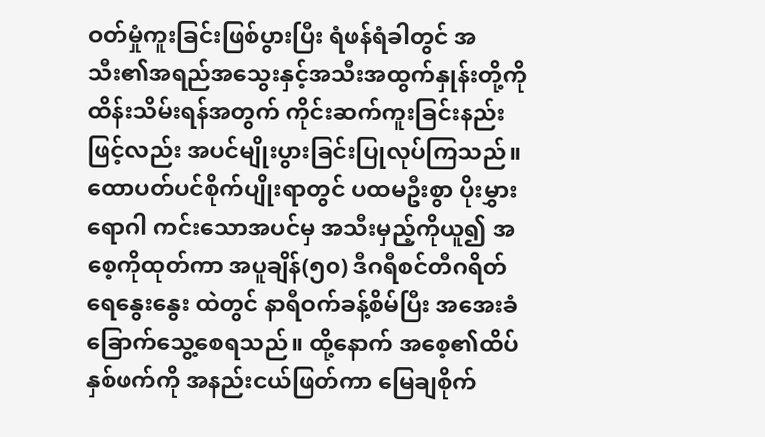ဝတ်မှုံကူးခြင်းဖြစ်ပွားပြီး ရံဖန်ရံခါတွင် အသီး၏အရည်အသွေးနှင့်အသီးအထွက်နှုန်းတို့ကို ထိန်းသိမ်းရန်အတွက် ကိုင်းဆက်ကူးခြင်းနည်း ဖြင့်လည်း အပင်မျိုးပွားခြင်းပြုလုပ်ကြသည်။ ထောပတ်ပင်စိုက်ပျိုးရာတွင် ပထမဦးစွာ ပိုးမွှားရောဂါ ကင်းသောအပင်မှ အသီးမှည့်ကိုယူ၍ အစေ့ကိုထုတ်ကာ အပူချိန်(၅၀) ဒီဂရီစင်တီဂရိတ် ရေနွေးနွေး ထဲတွင် နာရီဝက်ခန့်စိမ်ပြီး အအေးခံခြောက်သွေ့စေရသည်။ ထို့နောက် အစေ့၏ထိပ်နှစ်ဖက်ကို အနည်းငယ်ဖြတ်ကာ မြေချစိုက်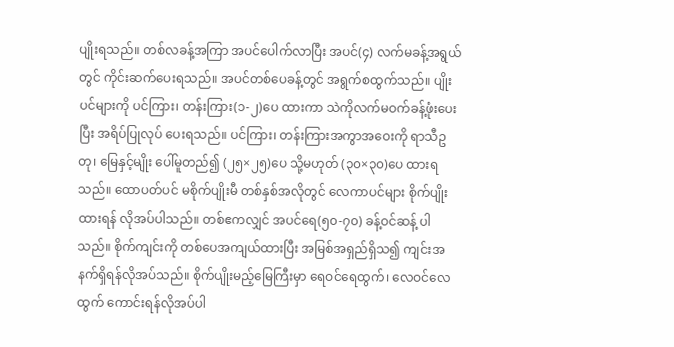ပျိုးရသည်။ တစ်လခန့်အကြာ အပင်ပေါက်လာပြီး အပင်(၄) လက်မခန့်အရွယ်တွင် ကိုင်းဆက်ပေးရသည်။ အပင်တစ်ပေခန့်တွင် အရွက်စထွက်သည်။ ပျိုးပင်များကို ပင်ကြား၊ တန်းကြား(၁-၂)ပေ ထားကာ သဲကိုလက်မဝက်ခန့်ဖုံးပေးပြီး အရိပ်ပြုလုပ် ပေးရသည်။ ပင်ကြား၊ တန်းကြားအကွာအဝေးကို ရာသီဥတု၊ မြေနှင့်မျိုး ပေါ်မူတည်၍ (၂၅×၂၅)ပေ သို့မဟုတ် (၃၀×၃၀)ပေ ထားရသည်။ ထောပတ်ပင် မစိုက်ပျိုးမီ တစ်နှစ်အလိုတွင် လေကာပင်များ စိုက်ပျိုးထားရန် လိုအပ်ပါသည်။ တစ်ဧကလျှင် အပင်ရေ(၅၀-၇၀) ခန့်ဝင်ဆန့် ပါသည်။ စိုက်ကျင်းကို တစ်ပေအကျယ်ထားပြီး အမြစ်အရှည်ရှိသ၍ ကျင်းအနက်ရှိရန်လိုအပ်သည်။ စိုက်ပျိုးမည့်မြေကြီးမှာ ရေဝင်ရေထွက်၊ လေဝင်လေထွက် ကောင်းရန်လိုအပ်ပါ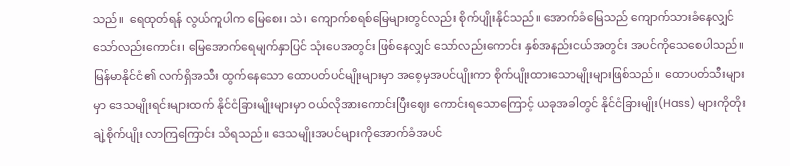သည်။  ရေထုတ်ရန် လွယ်ကူပါက မြေစေး၊ သဲ၊ ကျောက်စရစ်မြေများတွင်လည်း စိုက်ပျိုးနိုင်သည်။ အောက်ခံမြေသည် ကျောက်သားခံနေလျှင်သော်လည်းကောင်း၊ မြေအောက်ရေမျက်နှာပြင် သုံးပေအတွင်း ဖြစ်နေလျှင် သော်လည်းကောင်း နှစ်အနည်းငယ်အတွင်း အပင်ကိုသေစေပါသည်။ မြန်မာနိုင်ငံ၏ လက်ရှိအသီး ထွက်နေသော ထောပတ်ပင်မျိုးများမှာ အစေ့မှအပင်ပျိုးကာ စိုက်ပျိုးထားသောမျိုးများဖြစ်သည်။  ထောပတ်သီးများမှာ ဒေသမျိုးရင်းများထက် နိုင်ငံခြားမျိုးများမှာ ဝယ်လိုအားကောင်းပြီးဈေး ကောင်းရသောကြောင့် ယခုအခါတွင် နိုင်ငံခြားမျိုး(Hass) များကိုတိုးချဲ့စိုက်ပျိုး လာကြကြောင်း သိရသည်။ ဒေသမျိုးအပင်များကိုအောက်ခံအပင်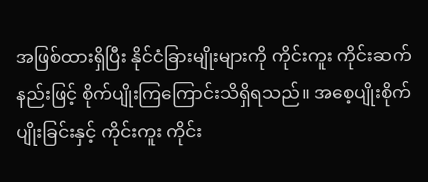အဖြစ်ထားရှိပြီး နိုင်ငံခြားမျိုးများကို ကိုင်းကူး ကိုင်းဆက်နည်းဖြင့် စိုက်ပျိုးကြကြောင်းသိရှိရသည်။ အစေ့ပျိုးစိုက်ပျိုးခြင်းနှင့် ကိုင်းကူး ကိုင်း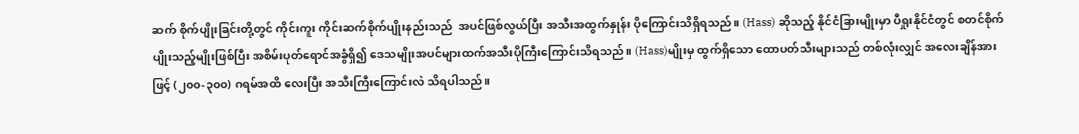ဆက် စိုက်ပျိုးခြင်းတို့တွင် ကိုင်းကူး ကိုင်းဆက်စိုက်ပျိုးနည်းသည်  အပင်ဖြစ်လွယ်ပြီး အသီးအထွက်နှုန်း ပိုကြောင်းသိရှိရသည်။ (Hass) ဆိုသည့် နိုင်ငံခြားမျိုးမှာ ပီရှုးနိုင်ငံတွင် စတင်စိုက်ပျိုးသည့်မျိုးဖြစ်ပြီး အစိမ်းပုတ်ရောင်အခွံရှိ၍ ဒေသမျိုးအပင်များထက်အသီးပိုကြီးကြောင်းသိရသည်။ (Hass)မျိုးမှ ထွက်ရှိသော ထောပတ်သီးများသည် တစ်လုံးလျှင် အလေးချိန်အားဖြင့် (၂၀၀-၃၀၀) ဂရမ်အထိ လေးပြီး အသီးကြီးကြောင်းလဲ သိရပါသည်။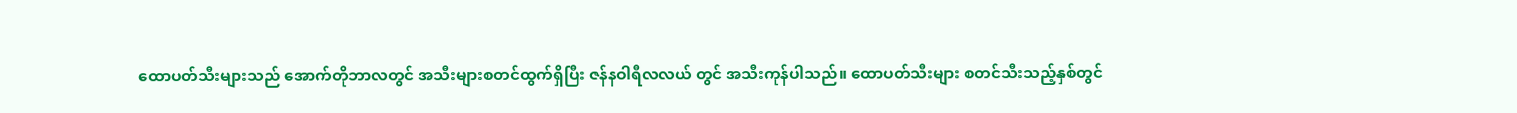ထောပတ်သီးများသည် အောက်တိုဘာလတွင် အသီးများစတင်ထွက်ရှိပြီး ဇန်နဝါရီလလယ် တွင် အသီးကုန်ပါသည်။ ထောပတ်သီးများ စတင်သီးသည့်နှစ်တွင်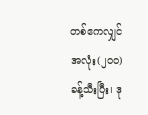တစ်ဧကလျှင် အလုံး(၂၀၀) ခန့်သီးပြီး၊ ဒု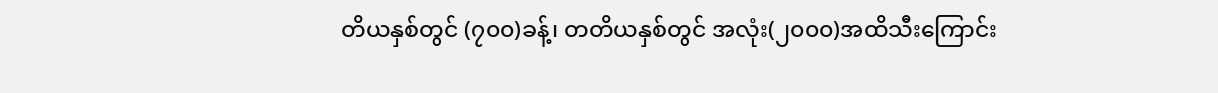တိယနှစ်တွင် (၇၀၀)ခန့်၊ တတိယနှစ်တွင် အလုံး(၂၀၀၀)အထိသီးကြောင်း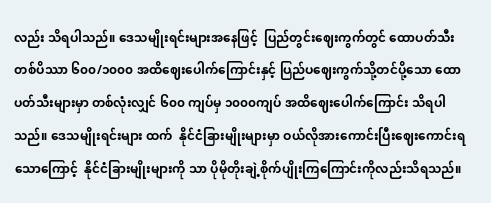လည်း သိရပါသည်။ ဒေသမျိုးရင်းများအနေဖြင့်  ပြည်တွင်းဈေးကွက်တွင် ထောပတ်သီး တစ်ပိဿာ ၆၀၀/၁၀၀၀ အထိဈေးပေါက်ကြောင်းနှင့် ပြည်ပဈေးကွက်သို့တင်ပို့သော ထောပတ်သီးများမှာ တစ်လုံးလျှင် ၆၀၀ ကျပ်မှ ၁၀၀၀ကျပ် အထိဈေးပေါက်ကြောင်း သိရပါသည်။ ဒေသမျိုးရင်းများ ထက်  နိုင်ငံခြားမျိုးများမှာ ဝယ်လိုအားကောင်းပြီးဈေးကောင်းရသောကြောင့်  နိုင်ငံခြားမျိုးများကို သာ ပိုမိုတိုးချဲ့စိုက်ပျိုးကြကြောင်းကိုလည်းသိရသည်။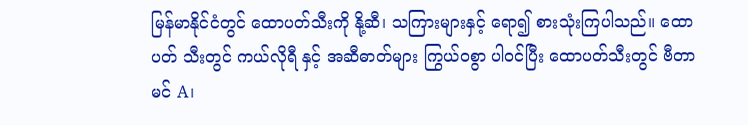မြန်မာနိုင်ငံတွင် ထောပတ်သီးကို နို့ဆီ၊ သကြားများနှင့် ရော၍ စားသုံးကြပါသည်။ ထောပတ် သီးတွင် ကယ်လိုရီ နှင့် အဆီဓာတ်များ ကြွယ်ဝစွာ ပါဝင်ပြီး ထောပတ်သီးတွင် ဗီတာမင် A၊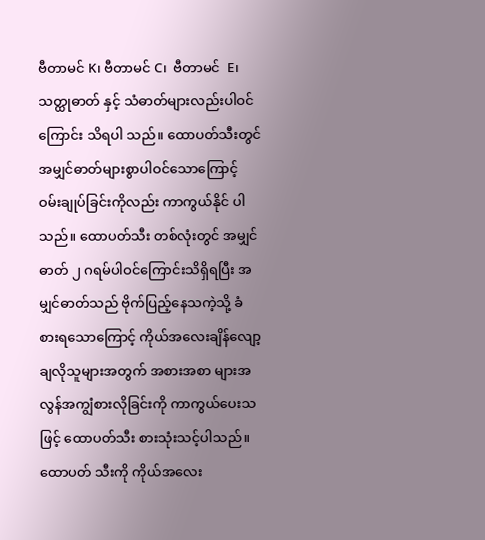ဗီတာမင် K၊ ဗီတာမင် C၊  ဗီတာမင်  E၊ သတ္ထုဓာတ် နှင့် သံဓာတ်များလည်းပါဝင်ကြောင်း သိရပါ သည်။ ထောပတ်သီးတွင် အမျှင်ဓာတ်များစွာပါဝင်သောကြောင့် ဝမ်းချုပ်ခြင်းကိုလည်း ကာကွယ်နိုင် ပါသည်။ ထောပတ်သီး တစ်လုံးတွင် အမျှင်ဓာတ် ၂ ဂရမ်ပါဝင်ကြောင်းသိရှိရပြီး အမျှင်ဓာတ်သည် ဗိုက်ပြည့်နေသကဲ့သို့ ခံစားရသောကြောင့် ကိုယ်အလေးချိန်လျော့ချလိုသူများအတွက် အစားအစာ များအလွန်အကျွံစားလိုခြင်းကို ကာကွယ်ပေးသဖြင့် ထောပတ်သီး စားသုံးသင့်ပါသည်။ ထောပတ် သီးကို ကိုယ်အလေး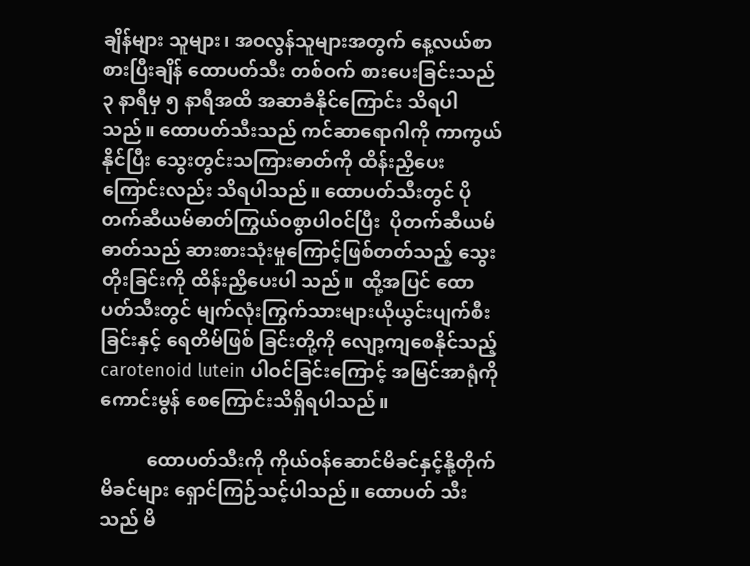ချိန်များ သူများ၊ အဝလွန်သူများအတွက် နေ့လယ်စာ စားပြီးချိန် ထောပတ်သီး တစ်ဝက် စားပေးခြင်းသည် ၃ နာရီမှ ၅ နာရီအထိ အဆာခံနိုင်ကြောင်း သိရပါသည်။ ထောပတ်သီးသည် ကင်ဆာရောဂါကို ကာကွယ်နိုင်ပြီး သွေးတွင်းသကြားဓာတ်ကို ထိန်းညှိပေး ကြောင်းလည်း သိရပါသည်။ ထောပတ်သီးတွင် ပိုတက်ဆီယမ်ဓာတ်ကြွယ်ဝစွာပါဝင်ပြီး  ပိုတက်ဆီယမ်ဓာတ်သည် ဆားစားသုံးမှုကြောင့်ဖြစ်တတ်သည့် သွေးတိုးခြင်းကို ထိန်းညှိပေးပါ သည်။  ထို့အပြင် ထောပတ်သီးတွင် မျက်လုံးကြွက်သားများယိုယွင်းပျက်စီးခြင်းနှင့် ရေတိမ်ဖြစ် ခြင်းတို့ကို လျော့ကျစေနိုင်သည့် carotenoid lutein ပါဝင်ခြင်းကြောင့် အမြင်အာရုံကို ကောင်းမွန် စေကြောင်းသိရှိရပါသည်။

          ထောပတ်သီးကို ကိုယ်ဝန်ဆောင်မိခင်နှင့်နို့တိုက်မိခင်များ ရှောင်ကြဉ်သင့်ပါသည်။ ထောပတ် သီးသည် မိ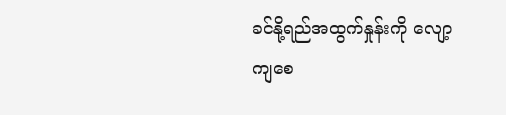ခင်နို့ရည်အထွက်နှုန်းကို လျော့ကျစေ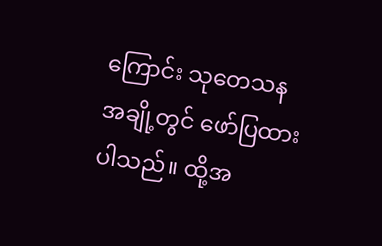ကြောင်း သုတေသနအချို့တွင် ဖော်ပြထားပါသည်။ ထို့အ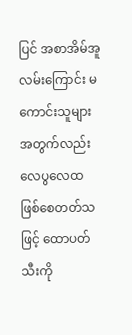ပြင် အစာအိမ်အူလမ်းကြောင်း မကောင်းသူများအတွက်လည်း လေပွလေထ ဖြစ်စေတတ်သ ဖြင့် ထောပတ်သီးကို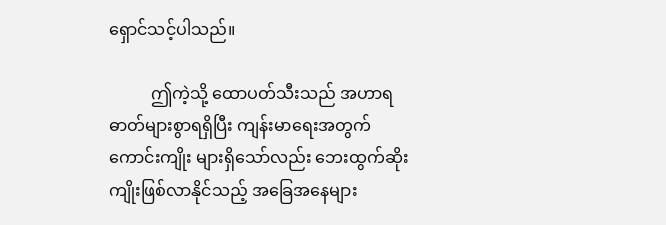ရှောင်သင့်ပါသည်။

          ဤကဲ့သို့ ထောပတ်သီးသည် အဟာရဓာတ်များစွာရရှိပြီး ကျန်းမာရေးအတွက်ကောင်းကျိုး များရှိသော်လည်း ဘေးထွက်ဆိုးကျိုးဖြစ်လာနိုင်သည့် အခြေအနေများ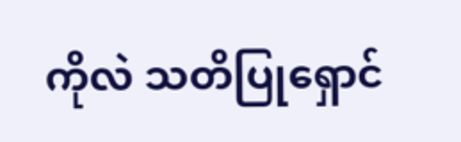ကိုလဲ သတိပြုရှောင်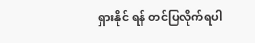ရှားနိုင် ရန် တင်ပြလိုက်ရပါ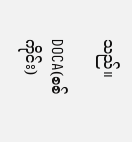သည်။

DOCA(စစ်ကိုင်း)